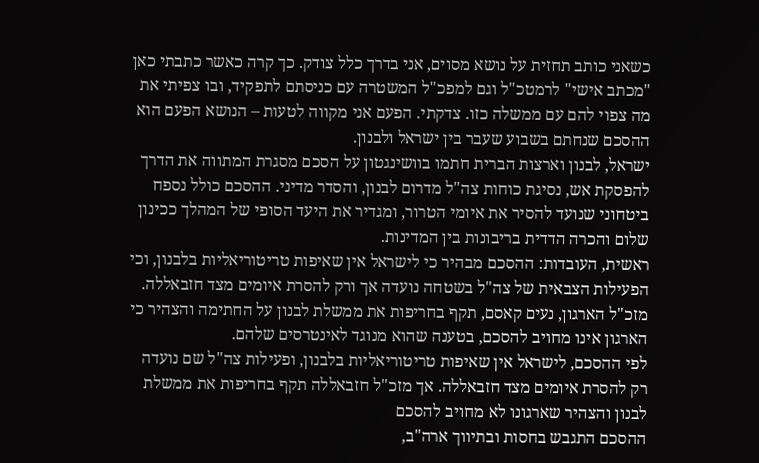כשאני כותב תחזית על נושא מסוים, אני בדרך כלל צודק. כך קרה כאשר כתבתי כאן "מכתב אישי" לרמטכ"ל וגם למפכ"ל המשטרה עם כניסתם לתפקיד, ובו צפיתי את מה צפוי להם עם ממשלה כזו. צדקתי. הפעם אני מקווה לטעות – הנושא הפעם הוא ההסכם שנחתם בשבוע שעבר בין ישראל ולבנון.
ישראל, לבנון וארצות הברית חתמו בוושינגטון על הסכם מסגרת המתווה את הדרך להפסקת אש, נסיגת כוחות צה"ל מדרום לבנון, והסדר מדיני. ההסכם כולל נספח ביטחוני שנועד להסיר את איומי הטרור, ומגדיר את היעד הסופי של המהלך ככינון שלום והכרה הדדית בריבונות בין המדינות.
ראשית, העובדות: ההסכם מבהיר כי לישראל אין שאיפות טריטוריאליות בלבנון, וכי הפעילות הצבאית של צה"ל בשטחה נועדה אך ורק להסרת איומים מצד חזבאללה. מזכ"ל הארגון, נעים קאסם, תקף בחריפות את ממשלת לבנון על החתימה והצהיר כי הארגון אינו מחויב להסכם, בטענה שהוא מנוגד לאינטרסים שלהם.
לפי ההסכם, לישראל אין שאיפות טריטוריאליות בלבנון, ופעילות צה"ל שם נועדה רק להסרת איומים מצד חזבאללה. אך מזכ"ל חזבאללה תקף בחריפות את ממשלת לבנון והצהיר שארגונו לא מחויב להסכם
ההסכם התגבש בחסות ובתיווך ארה"ב,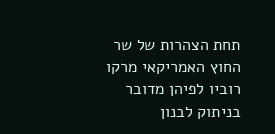תחת הצהרות של שר החוץ האמריקאי מרקו רוביו לפיהן מדובר בניתוק לבנון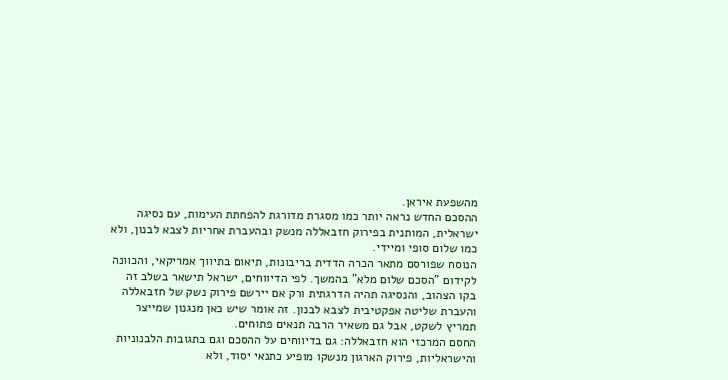מהשפעת איראן.
ההסכם החדש נראה יותר כמו מסגרת מדורגת להפחתת העימות, עם נסיגה ישראלית, המותנית בפירוק חזבאללה מנשק ובהעברת אחריות לצבא לבנון, ולא כמו שלום סופי ומיידי.
הנוסח שפורסם מתאר הכרה הדדית בריבונות, תיאום בתיווך אמריקאי, והכוונה לקידום "הסכם שלום מלא" בהמשך. לפי הדיווחים, ישראל תישאר בשלב זה בקו הצהוב, והנסיגה תהיה הדרגתית ורק אם יירשם פירוק נשק של חזבאללה והעברת שליטה אפקטיבית לצבא לבנון. זה אומר שיש כאן מנגנון שמייצר תמריץ לשקט, אבל גם משאיר הרבה תנאים פתוחים.
החסם המרכזי הוא חזבאללה: גם בדיווחים על ההסכם וגם בתגובות הלבנוניות והישראליות, פירוק הארגון מנשקו מופיע כתנאי יסוד, ולא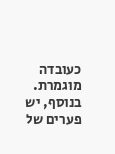כעובדה מוגמרת. בנוסף, יש פערים של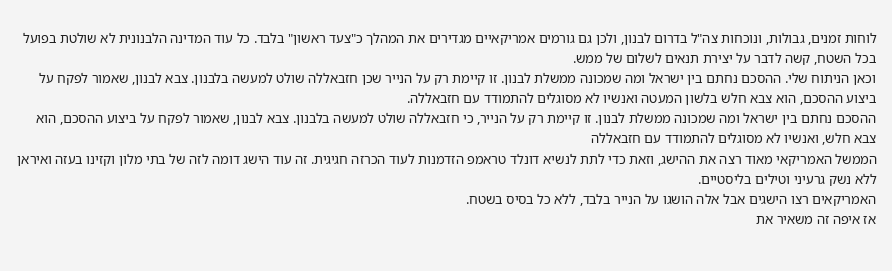לוחות זמנים, גבולות, ונוכחות צה"ל בדרום לבנון, ולכן גם גורמים אמריקאיים מגדירים את המהלך כ"צעד ראשון" בלבד. כל עוד המדינה הלבנונית לא שולטת בפועל בכל השטח, קשה לדבר על יצירת תנאים לשלום של ממש.
וכאן הניתוח שלי. ההסכם נחתם בין ישראל ומה שמכונה ממשלת לבנון. זו קיימת רק על הנייר שכן חזבאללה שולט למעשה בלבנון. צבא לבנון, שאמור לפקח על ביצוע ההסכם, הוא צבא חלש בלשון המעטה ואנשיו לא מסוגלים להתמודד עם חזבאללה.
ההסכם נחתם בין ישראל ומה שמכונה ממשלת לבנון. זו קיימת רק על הנייר, כי חזבאללה שולט למעשה בלבנון. צבא לבנון, שאמור לפקח על ביצוע ההסכם, הוא צבא חלש, ואנשיו לא מסוגלים להתמודד עם חזבאללה
הממשל האמריקאי מאוד רצה את ההישג, וזאת כדי לתת לנשיא דונלד טראמפ הזדמנות לעוד הכרזה חגיגית. זה עוד הישג דומה לזה של בתי מלון וקזינו בעזה ואיראן ללא נשק גרעיני וטילים בליסטיים.
האמריקאים רצו הישגים אבל אלה הושגו על הנייר בלבד, ללא כל בסיס בשטח.
אז איפה זה משאיר את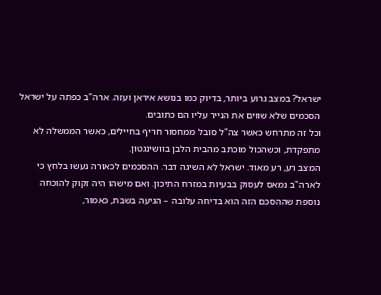ישראל? במצב גרוע ביותר, בדיוק כמו בנושא איראן ועזה. ארה"ב כפתה על ישראל הסכמים שלא שווים את הנייר עליו הם כתובים.
וכל זה מתרחש כאשר צה"ל סובל ממחסור חריף בחיילים, כאשר הממשלה לא מתפקדת, וכשהכול מוכתב מהבית הלבן בוושינגטון.
המצב רע, רע מאוד. ישראל לא השיגה דבר. ההסכמים לכאורה נעשו בלחץ כי לארה"ב נמאס לעסוק בבעיות במזרח התיכון. ואם מישהו היה זקוק להוכחה נוספת שההסכם הזה הוא בדיחה עלובה – הגיעה בשבת, כאמור,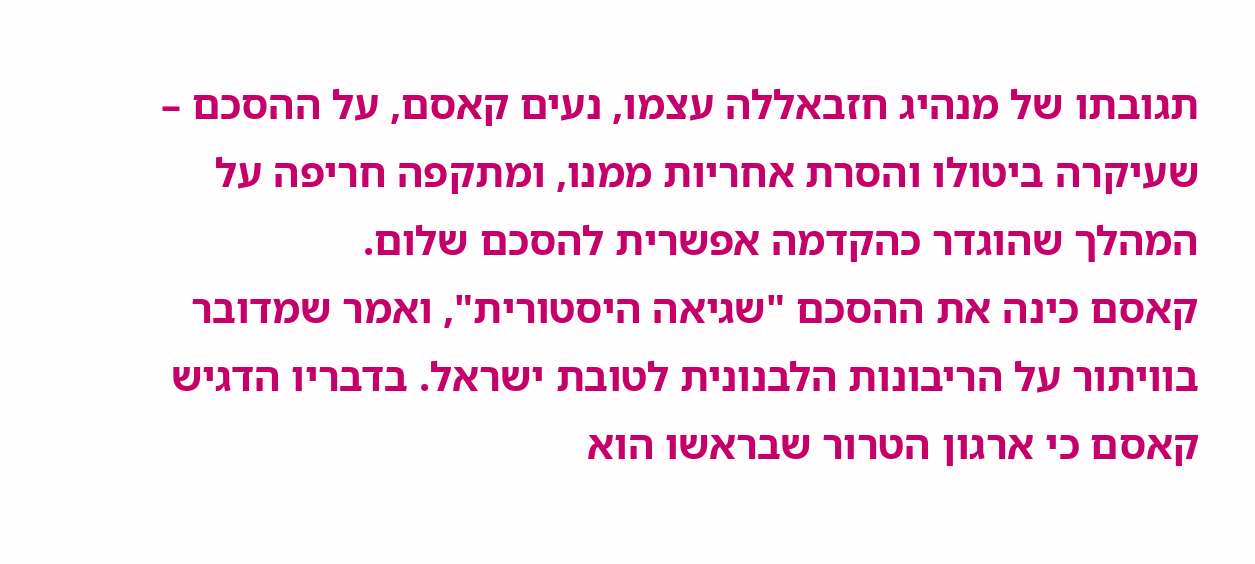תגובתו של מנהיג חזבאללה עצמו, נעים קאסם, על ההסכם – שעיקרה ביטולו והסרת אחריות ממנו, ומתקפה חריפה על המהלך שהוגדר כהקדמה אפשרית להסכם שלום.
קאסם כינה את ההסכם "שגיאה היסטורית", ואמר שמדובר בוויתור על הריבונות הלבנונית לטובת ישראל. בדבריו הדגיש קאסם כי ארגון הטרור שבראשו הוא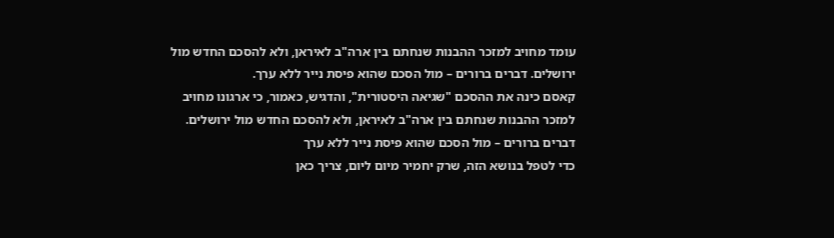עומד מחויב למזכר ההבנות שנחתם בין ארה"ב לאיראן, ולא להסכם החדש מול ירושלים. דברים ברורים – מול הסכם שהוא פיסת נייר ללא ערך.
קאסם כינה את ההסכם "שגיאה היסטורית", והדגיש, כאמור, כי ארגונו מחויב למזכר ההבנות שנחתם בין ארה"ב לאיראן, ולא להסכם החדש מול ירושלים. דברים ברורים – מול הסכם שהוא פיסת נייר ללא ערך
כדי לטפל בנושא הזה, שרק יחמיר מיום ליום, צריך כאן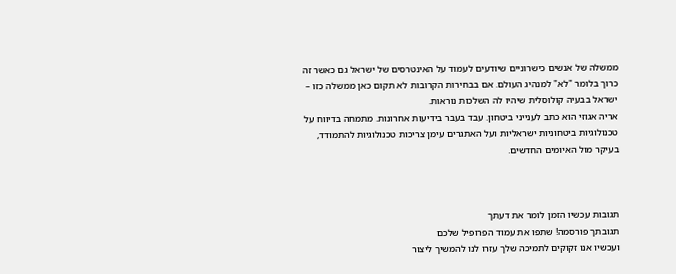ממשלה של אנשים כישרוניים שיודעים לעמוד על האינטרסים של ישראל גם כאשר זה כרוך בלומר "לא" למנהיג העולם. אם בבחירות הקרובות לא תקום כאן ממשלה כזו – ישראל בבעיה קולוסלית שיהיו לה השלכות נוראות.
אריה אגוזי הוא כתב לענייני ביטחון. עבד בעבר בידיעות אחרונות. מתמחה בדיווח על טכנולוגיות ביטחוניות ישראליות ועל האתגרים עימן צריכות טכנולוגיות להתמודד, בעיקר מול האיומים החדשים.



תגובות עכשיו הזמן לומר את דעתך
תגובתך פורסמה! שתפו את עמוד הפרופיל שלכם
ועכשיו אנו זקוקים לתמיכה שלך עזרו לנו להמשיך ליצור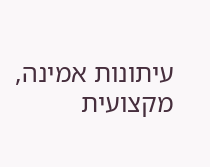עיתונות אמינה, מקצועית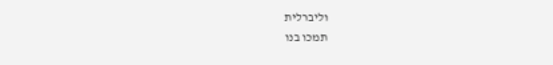וליברלית
תמכו בנו